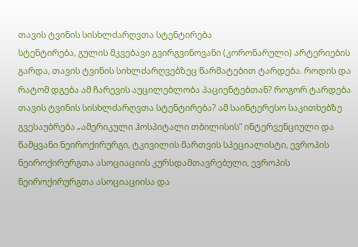თავის ტვინის სისხლძარღვთა სტენტირება
სტენტირება, გულის მკვებავი გვირგვინოვანი (კორონარული) არტერიების გარდა, თავის ტვინის სიხლძარღვებზეც წარმატებით ტარდება. როდის და რატომ დგება ამ ჩარევის აუცილებლობა პაციენტებთან? როგორ ტარდება თავის ტვინის სისხლძარღვთა სტენტირება? ამ საინტერესო საკითხებზე გვესაუბრება „ამერიკული ჰოსპიტალი თბილისის“ ინტერვენციული და წამყვანი ნეიროქირურგი, ტკივილის მართვის სპეციალისტი, ევროპის ნეიროქირურგთა ასოციაციის კურსდამთავრებული, ევროპის ნეიროქირურგთა ასოციაციისა და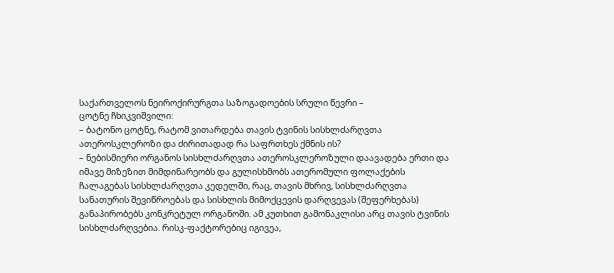საქართველოს ნეიროქირურგთა საზოგადოების სრული წევრი –
ცოტნე ჩხიკვიშვილი:
– ბატონო ცოტნე, რატომ ვითარდება თავის ტვინის სისხლძარღვთა ათეროსკლეროზი და ძირითადად რა საფრთხეს ქმნის ის?
– ნებისმიერი ორგანოს სისხლძარღვთა ათეროსკლეროზული დაავადება ერთი და იმავე მიზეზით მიმდინარეობს და გულისხმობს ათერომული ფოლაქების ჩალაგებას სისხლძარღვთა კედელში, რაც, თავის მხრივ, სისხლძარღვთა სანათურის შევიწროებას და სისხლის მიმოქცევის დარღვევას (შეფერხებას) განაპირობებს კონკრეტულ ორგანოში. ამ კუთხით გამონაკლისი არც თავის ტვინის სისხლძარღვებია. რისკ-ფაქტორებიც იგივეა,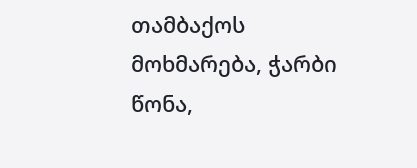თამბაქოს მოხმარება, ჭარბი წონა,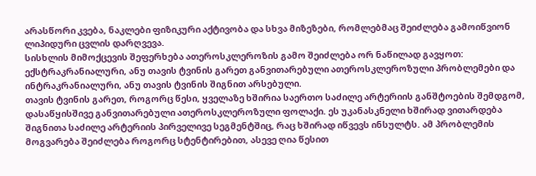არასწორი კვება, ნაკლები ფიზიკური აქტივობა და სხვა მიზეზები, რომლებმაც შეიძლება გამოიწვიონ ლიპიდური ცვლის დარღვევა.
სისხლის მიმოქცევის შეფერხება ათეროსკლეროზის გამო შეიძლება ორ ნაწილად გავყოთ: ექსტრაკრანიალური, ანუ თავის ტვინის გარეთ განვითარებული ათეროსკლეროზული პრობლემები და ინტრაკრანიალური, ანუ თავის ტვინის შიგნით არსებული.
თავის ტვინის გარეთ, როგორც წესი, ყველაზე ხშირია საერთო საძილე არტერიის განშტოების შემდგომ, დასაწყისშივე განვითარებული ათეროსკლეროზული ფოლაქი. ეს უკანასკნელი ხშირად ვითარდება შიგნითა საძილე არტერიის პირველივე სეგმენტშიც, რაც ხშირად იწვევს ინსულტს. ამ პრობლემის მოგვარება შეიძლება როგორც სტენტირებით, ასევე ღია წესით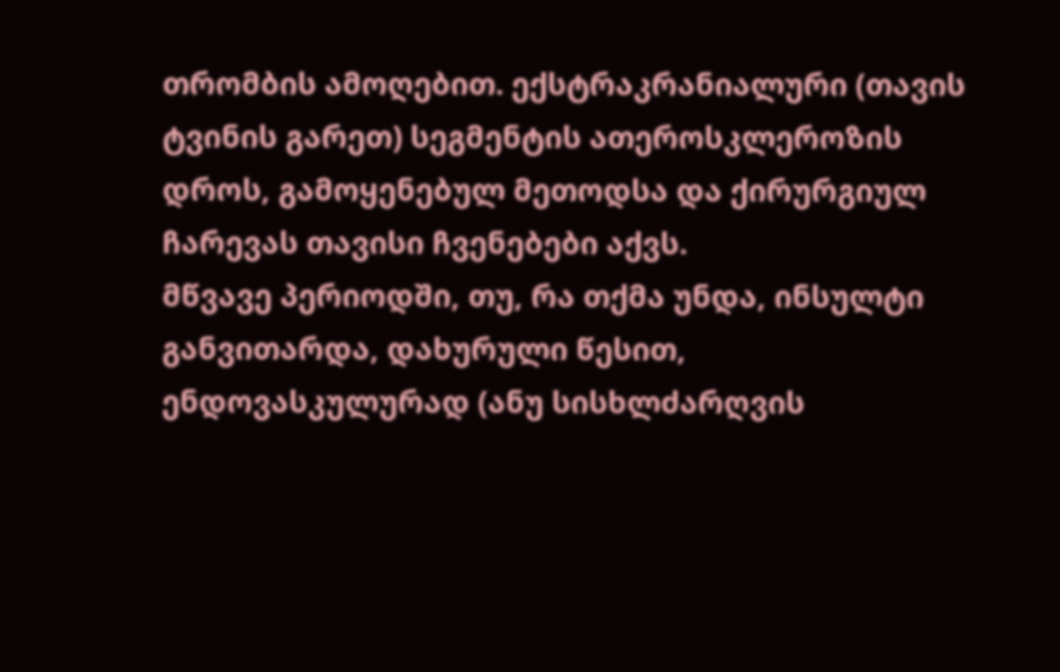თრომბის ამოღებით. ექსტრაკრანიალური (თავის ტვინის გარეთ) სეგმენტის ათეროსკლეროზის დროს, გამოყენებულ მეთოდსა და ქირურგიულ ჩარევას თავისი ჩვენებები აქვს.
მწვავე პერიოდში, თუ, რა თქმა უნდა, ინსულტი განვითარდა, დახურული წესით, ენდოვასკულურად (ანუ სისხლძარღვის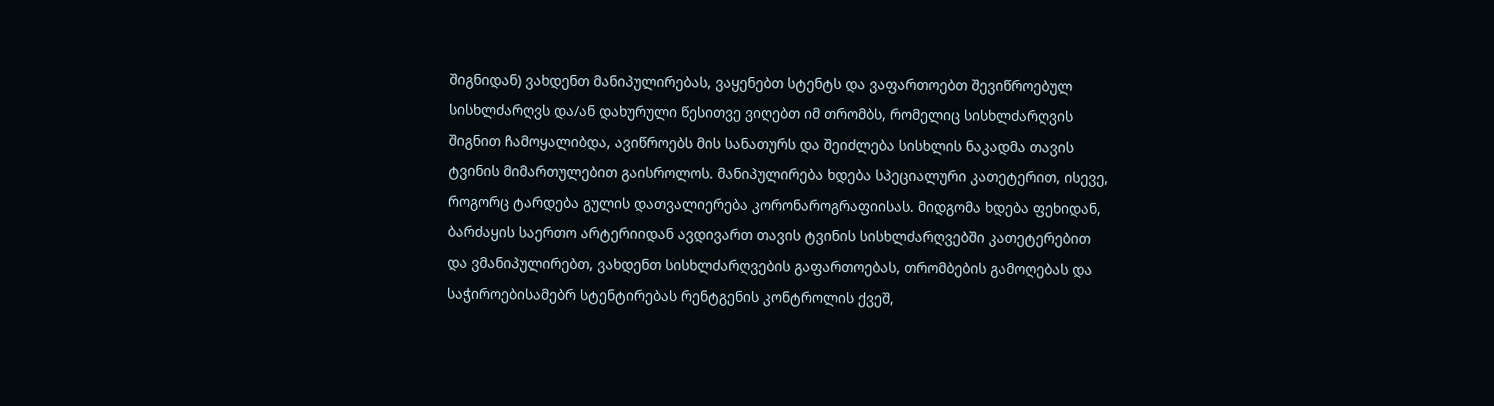შიგნიდან) ვახდენთ მანიპულირებას, ვაყენებთ სტენტს და ვაფართოებთ შევიწროებულ სისხლძარღვს და/ან დახურული წესითვე ვიღებთ იმ თრომბს, რომელიც სისხლძარღვის შიგნით ჩამოყალიბდა, ავიწროებს მის სანათურს და შეიძლება სისხლის ნაკადმა თავის ტვინის მიმართულებით გაისროლოს. მანიპულირება ხდება სპეციალური კათეტერით, ისევე, როგორც ტარდება გულის დათვალიერება კორონაროგრაფიისას. მიდგომა ხდება ფეხიდან, ბარძაყის საერთო არტერიიდან ავდივართ თავის ტვინის სისხლძარღვებში კათეტერებით და ვმანიპულირებთ, ვახდენთ სისხლძარღვების გაფართოებას, თრომბების გამოღებას და საჭიროებისამებრ სტენტირებას რენტგენის კონტროლის ქვეშ,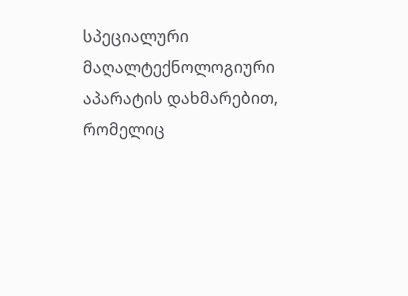სპეციალური მაღალტექნოლოგიური აპარატის დახმარებით, რომელიც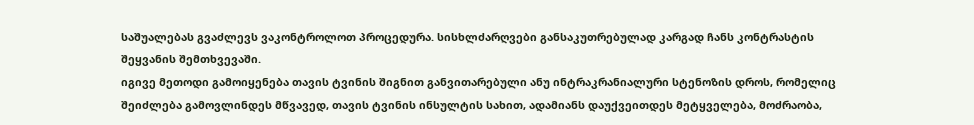საშუალებას გვაძლევს ვაკონტროლოთ პროცედურა. სისხლძარღვები განსაკუთრებულად კარგად ჩანს კონტრასტის შეყვანის შემთხვევაში.
იგივე მეთოდი გამოიყენება თავის ტვინის შიგნით განვითარებული ანუ ინტრაკრანიალური სტენოზის დროს, რომელიც შეიძლება გამოვლინდეს მწვავედ, თავის ტვინის ინსულტის სახით, ადამიანს დაუქვეითდეს მეტყველება, მოძრაობა,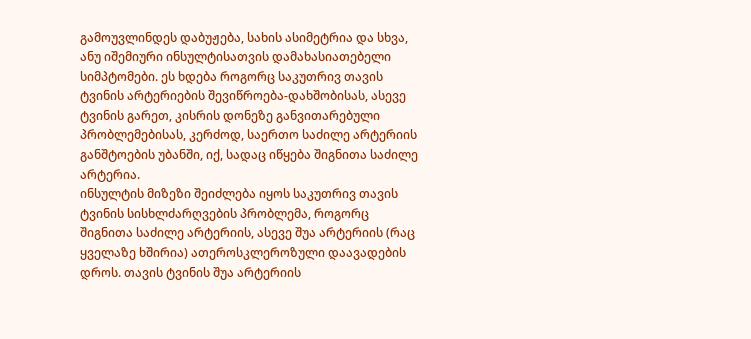გამოუვლინდეს დაბუჟება, სახის ასიმეტრია და სხვა, ანუ იშემიური ინსულტისათვის დამახასიათებელი სიმპტომები. ეს ხდება როგორც საკუთრივ თავის ტვინის არტერიების შევიწროება-დახშობისას, ასევე ტვინის გარეთ, კისრის დონეზე განვითარებული პრობლემებისას, კერძოდ, საერთო საძილე არტერიის განშტოების უბანში, იქ, სადაც იწყება შიგნითა საძილე არტერია.
ინსულტის მიზეზი შეიძლება იყოს საკუთრივ თავის ტვინის სისხლძარღვების პრობლემა, როგორც შიგნითა საძილე არტერიის, ასევე შუა არტერიის (რაც ყველაზე ხშირია) ათეროსკლეროზული დაავადების დროს. თავის ტვინის შუა არტერიის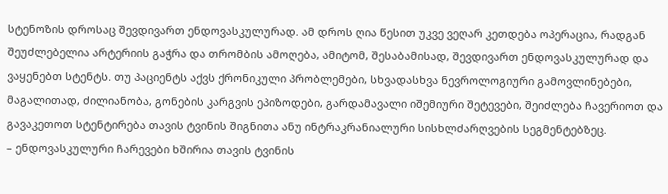სტენოზის დროსაც შევდივართ ენდოვასკულურად. ამ დროს ღია წესით უკვე ვეღარ კეთდება ოპერაცია, რადგან შეუძლებელია არტერიის გაჭრა და თრომბის ამოღება, ამიტომ, შესაბამისად, შევდივართ ენდოვასკულურად და ვაყენებთ სტენტს. თუ პაციენტს აქვს ქრონიკული პრობლემები, სხვადასხვა ნევროლოგიური გამოვლინებები, მაგალითად, ძილიანობა, გონების კარგვის ეპიზოდები, გარდამავალი იშემიური შეტევები, შეიძლება ჩავერიოთ და გავაკეთოთ სტენტირება თავის ტვინის შიგნითა ანუ ინტრაკრანიალური სისხლძარღვების სეგმენტებზეც.
– ენდოვასკულური ჩარევები ხშირია თავის ტვინის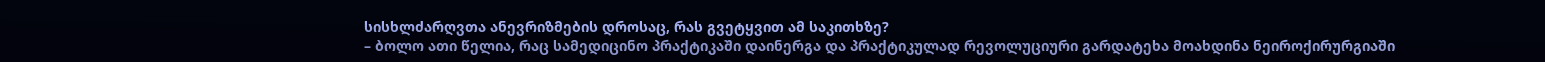სისხლძარღვთა ანევრიზმების დროსაც, რას გვეტყვით ამ საკითხზე?
– ბოლო ათი წელია, რაც სამედიცინო პრაქტიკაში დაინერგა და პრაქტიკულად რევოლუციური გარდატეხა მოახდინა ნეიროქირურგიაში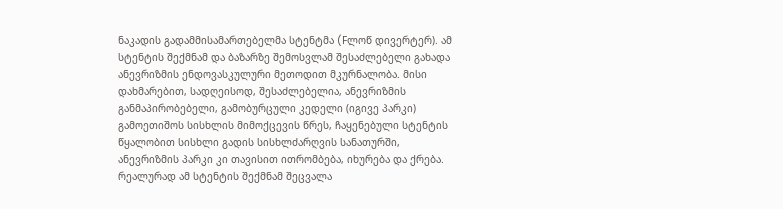ნაკადის გადამმისამართებელმა სტენტმა (Fლოწ დივერტერ). ამ სტენტის შექმნამ და ბაზარზე შემოსვლამ შესაძლებელი გახადა ანევრიზმის ენდოვასკულური მეთოდით მკურნალობა. მისი დახმარებით, სადღეისოდ, შესაძლებელია, ანევრიზმის განმაპირობებელი, გამობურცული კედელი (იგივე პარკი) გამოეთიშოს სისხლის მიმოქცევის წრეს, ჩაყენებული სტენტის წყალობით სისხლი გადის სისხლძარღვის სანათურში, ანევრიზმის პარკი კი თავისით ითრომბება, იხურება და ქრება. რეალურად ამ სტენტის შექმნამ შეცვალა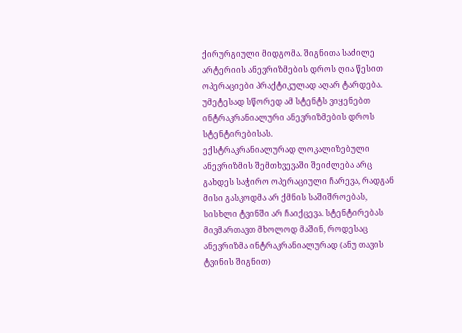ქირურგიული მიდგომა. შიგნითა საძილე არტერიის ანევრიზმების დროს ღია წესით ოპერაციები პრაქტიკულად აღარ ტარდება. უმეტესად სწორედ ამ სტენტს ვიყენებთ ინტრაკრანიალური ანევრიზმების დროს სტენტირებისას.
ექსტრაკრანიალურად ლოკალიზებული ანევრიზმის შემთხვევაში შეიძლება არც გახდეს საჭირო ოპერაციული ჩარევა, რადგან მისი გასკოდმა არ ქმნის საშიშროებას, სისხლი ტვინში არ ჩაიქცევა. სტენტირებას მივმართავთ მხოლოდ მაშინ, როდესაც ანევრიზმა ინტრაკრანიალურად (ანუ თავის ტვინის შიგნით)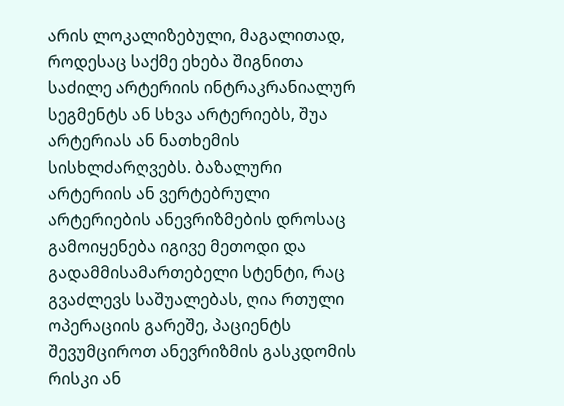არის ლოკალიზებული, მაგალითად, როდესაც საქმე ეხება შიგნითა საძილე არტერიის ინტრაკრანიალურ სეგმენტს ან სხვა არტერიებს, შუა არტერიას ან ნათხემის სისხლძარღვებს. ბაზალური არტერიის ან ვერტებრული არტერიების ანევრიზმების დროსაც გამოიყენება იგივე მეთოდი და გადამმისამართებელი სტენტი, რაც გვაძლევს საშუალებას, ღია რთული ოპერაციის გარეშე, პაციენტს შევუმციროთ ანევრიზმის გასკდომის რისკი ან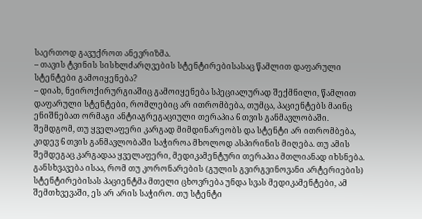საერთოდ გავუქროთ ანევრიზმა.
– თავის ტვინის სისხლძარღვების სტენტირებისასაც წამლით დაფარული სტენტები გამოიყენება?
– დიახ, ნეიროქირურგიაშიც გამოიყენება სპეციალურად შექმნილი, წამლით დაფარული სტენტები, რომლებიც არ ითრომბება, თუმცა, პაციენტებს მაინც ენიშნებათ ორმაგი ანტიაგრეგაციული თერაპია 6 თვის განმავლობაში. შემდგომ, თუ ყველაფერი კარგად მიმდინარეობს და სტენტი არ ითრომბება, კიდევ 6 თვის განმავლობაში საჭიროა მხოლოდ ასპირინის მიღება. თუ ამის შემდეგაც კარგადაა ყველაფერი, მედიკამენტური თერაპია მთლიანად იხსნება. განსხვავება ისაა, რომ თუ კორონარების (გულის გვირგვინოვანი არტერიების) სტენტირებისას პაციენტმა მთელი ცხოვრება უნდა სვას მედიკამენტები, ამ შემთხვევაში, ეს არ არის საჭირო. თუ სტენტი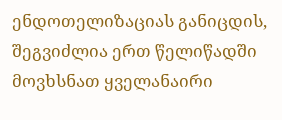ენდოთელიზაციას განიცდის, შეგვიძლია ერთ წელიწადში მოვხსნათ ყველანაირი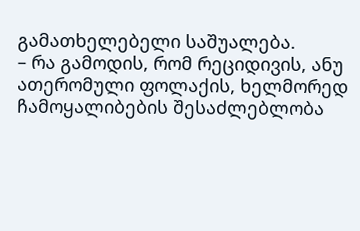გამათხელებელი საშუალება.
– რა გამოდის, რომ რეციდივის, ანუ ათერომული ფოლაქის, ხელმორედ ჩამოყალიბების შესაძლებლობა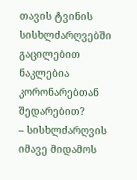თავის ტვინის სისხლძარღვებში გაცილებით ნაკლებია კორონარებთან შედარებით?
– სისხლძარღვის იმავე მიდამოს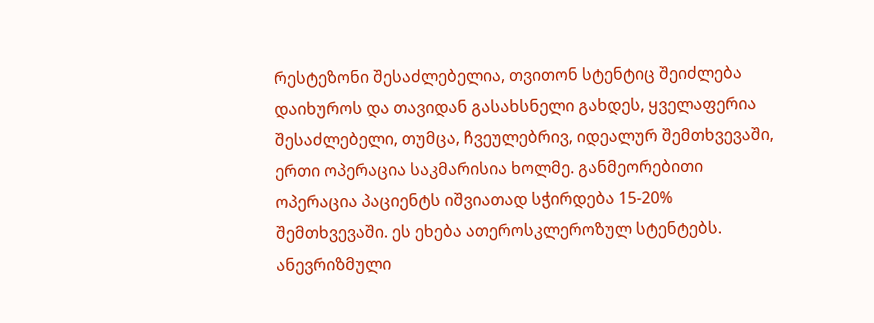რესტეზონი შესაძლებელია, თვითონ სტენტიც შეიძლება დაიხუროს და თავიდან გასახსნელი გახდეს, ყველაფერია შესაძლებელი, თუმცა, ჩვეულებრივ, იდეალურ შემთხვევაში, ერთი ოპერაცია საკმარისია ხოლმე. განმეორებითი ოპერაცია პაციენტს იშვიათად სჭირდება 15-20% შემთხვევაში. ეს ეხება ათეროსკლეროზულ სტენტებს. ანევრიზმული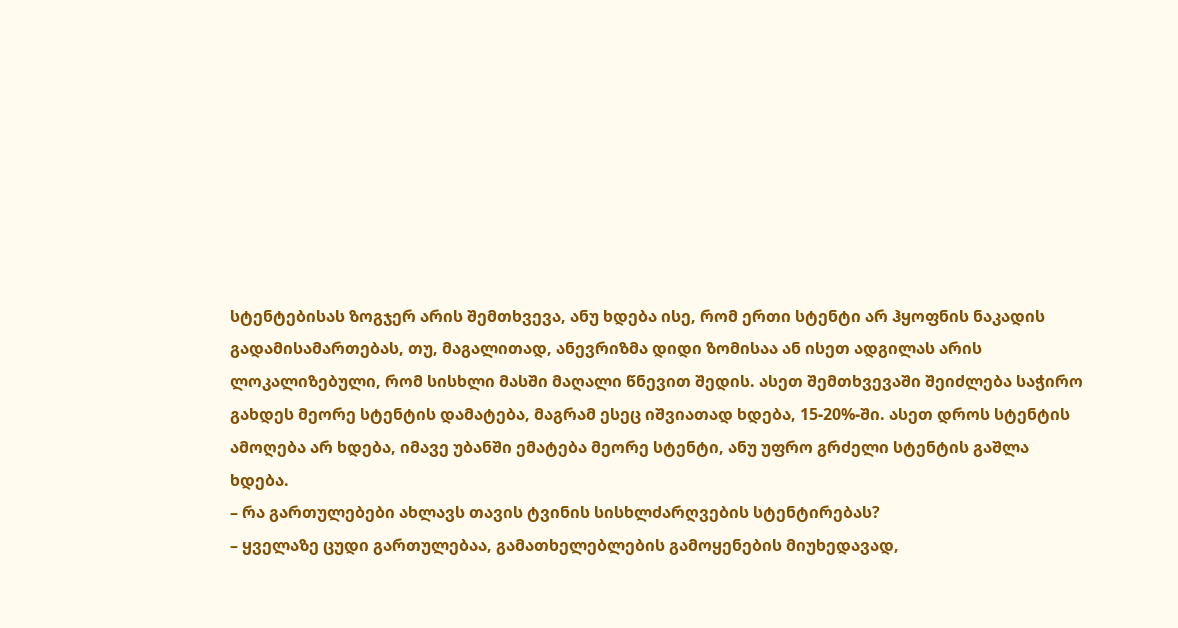სტენტებისას ზოგჯერ არის შემთხვევა, ანუ ხდება ისე, რომ ერთი სტენტი არ ჰყოფნის ნაკადის გადამისამართებას, თუ, მაგალითად, ანევრიზმა დიდი ზომისაა ან ისეთ ადგილას არის ლოკალიზებული, რომ სისხლი მასში მაღალი წნევით შედის. ასეთ შემთხვევაში შეიძლება საჭირო გახდეს მეორე სტენტის დამატება, მაგრამ ესეც იშვიათად ხდება, 15-20%-ში. ასეთ დროს სტენტის ამოღება არ ხდება, იმავე უბანში ემატება მეორე სტენტი, ანუ უფრო გრძელი სტენტის გაშლა ხდება.
– რა გართულებები ახლავს თავის ტვინის სისხლძარღვების სტენტირებას?
– ყველაზე ცუდი გართულებაა, გამათხელებლების გამოყენების მიუხედავად,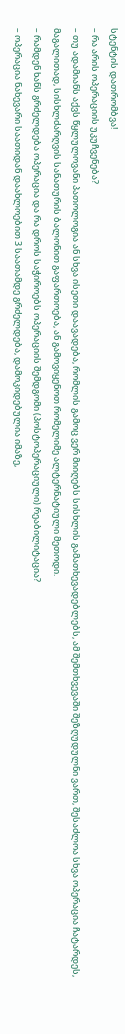სტენტის დათრომბვა!
– რა არის ოპერაციის უკუჩვენება?
– თუ ადამიანს აქვს წყლულოვანი პათოლოგია ან სხვა ისეთი დაავადება, რომლის გამოც ვერ მიიღებს სისხლის გამათხევადებლებს, ამ შემთხვევაში შეზღუდულნი ვართ, შესაძლოა სხვა ოპერაცია ჩატარდეს, მაგალითად, სისხლძარღვის სანათურის ბალონით გაფართოება, ან გამოვიყენოთ რომელიმე ალტერნატიული მეთოდი.
– რამდენ ხანს გრძელდება ოპერაცია და რა დროს საჭიროებს ოპერაციის შემდგომი (პოსტოპერაციული) რეაბილიტაცია?
– ოპერაცია ნახევარი საათიდან დაახლოებით 3 საათამდე გრძელდება, დამოკიდებულია იმაზე,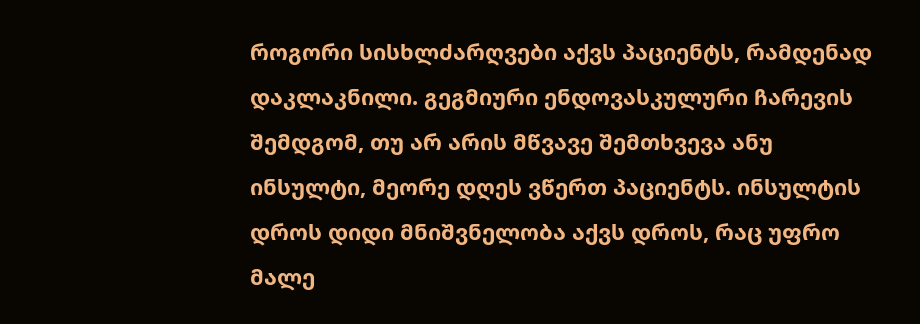როგორი სისხლძარღვები აქვს პაციენტს, რამდენად დაკლაკნილი. გეგმიური ენდოვასკულური ჩარევის შემდგომ, თუ არ არის მწვავე შემთხვევა ანუ ინსულტი, მეორე დღეს ვწერთ პაციენტს. ინსულტის დროს დიდი მნიშვნელობა აქვს დროს, რაც უფრო მალე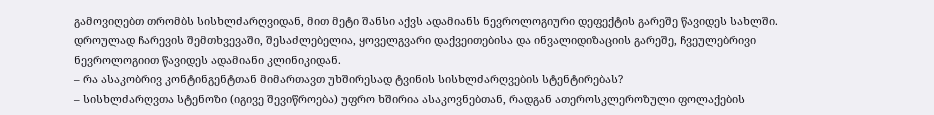გამოვიღებთ თრომბს სისხლძარღვიდან, მით მეტი შანსი აქვს ადამიანს ნევროლოგიური დეფექტის გარეშე წავიდეს სახლში. დროულად ჩარევის შემთხვევაში, შესაძლებელია, ყოველგვარი დაქვეითებისა და ინვალიდიზაციის გარეშე, ჩვეულებრივი ნევროლოგიით წავიდეს ადამიანი კლინიკიდან.
– რა ასაკობრივ კონტინგენტთან მიმართავთ უხშირესად ტვინის სისხლძარღვების სტენტირებას?
– სისხლძარღვთა სტენოზი (იგივე შევიწროება) უფრო ხშირია ასაკოვნებთან, რადგან ათეროსკლეროზული ფოლაქების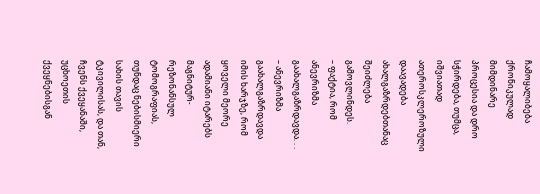ჩამოყალიბება ქრონიკულად მიმდინარე პროცესია და დრო სჭირდება, თუმცა, იშვიათად ათეროსკლეროზული დაავადება ახალგაზრდებთანაც შეიძლება გამოვლინდეს.
– ფაქტია, რომ ანევრიზმა გაახალგაზრდავდა. . .
– ანევრიზმა გაახალგაზრდავდა იმის ხარჯზე, რომ ყოველი მეორე ადამიანი იტარებს მაგნიტურ-რეზონანსულ ტომოგრაფიას, თუნდაც ნებისმიერი სახის თავის ტკივილისას, და თან, ჩვენს ქვეყანაში, უცხოეთის ქვეყნებისგან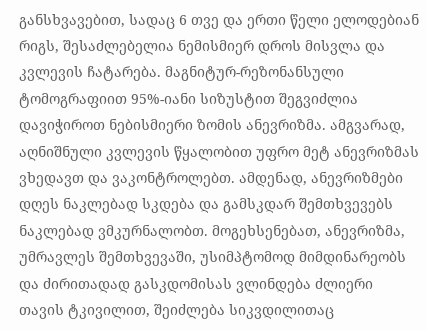განსხვავებით, სადაც 6 თვე და ერთი წელი ელოდებიან რიგს, შესაძლებელია ნემისმიერ დროს მისვლა და კვლევის ჩატარება. მაგნიტურ-რეზონანსული ტომოგრაფიით 95%-იანი სიზუსტით შეგვიძლია დავიჭიროთ ნებისმიერი ზომის ანევრიზმა. ამგვარად, აღნიშნული კვლევის წყალობით უფრო მეტ ანევრიზმას ვხედავთ და ვაკონტროლებთ. ამდენად, ანევრიზმები დღეს ნაკლებად სკდება და გამსკდარ შემთხვევებს ნაკლებად ვმკურნალობთ. მოგეხსენებათ, ანევრიზმა, უმრავლეს შემთხვევაში, უსიმპტომოდ მიმდინარეობს და ძირითადად გასკდომისას ვლინდება ძლიერი თავის ტკივილით, შეიძლება სიკვდილითაც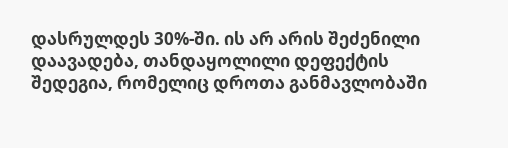დასრულდეს 30%-ში. ის არ არის შეძენილი დაავადება, თანდაყოლილი დეფექტის შედეგია, რომელიც დროთა განმავლობაში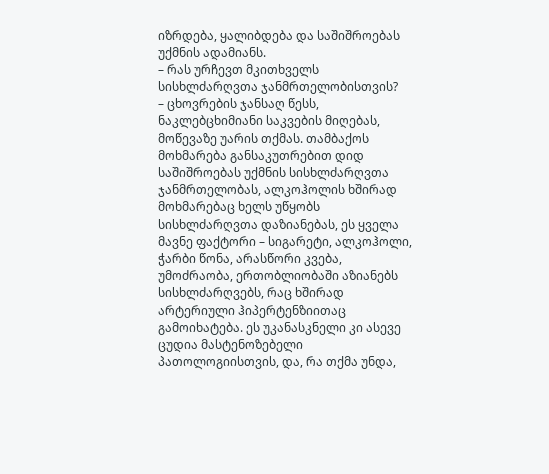იზრდება, ყალიბდება და საშიშროებას უქმნის ადამიანს.
– რას ურჩევთ მკითხველს სისხლძარღვთა ჯანმრთელობისთვის?
– ცხოვრების ჯანსაღ წესს, ნაკლებცხიმიანი საკვების მიღებას, მოწევაზე უარის თქმას. თამბაქოს მოხმარება განსაკუთრებით დიდ საშიშროებას უქმნის სისხლძარღვთა ჯანმრთელობას, ალკოჰოლის ხშირად მოხმარებაც ხელს უწყობს სისხლძარღვთა დაზიანებას, ეს ყველა მავნე ფაქტორი – სიგარეტი, ალკოჰოლი, ჭარბი წონა, არასწორი კვება, უმოძრაობა, ერთობლიობაში აზიანებს სისხლძარღვებს, რაც ხშირად არტერიული ჰიპერტენზიითაც გამოიხატება. ეს უკანასკნელი კი ასევე ცუდია მასტენოზებელი პათოლოგიისთვის, და, რა თქმა უნდა,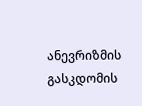ანევრიზმის გასკდომის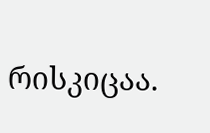რისკიცაა.